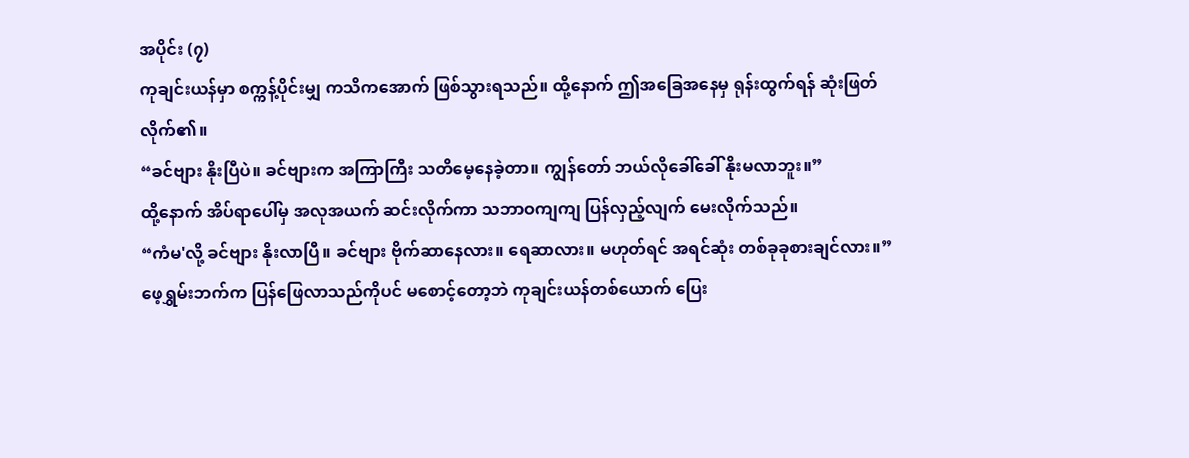အပိုင်း (၇)
ကုချင်းယန်မှာ စက္ကန့်ပိုင်းမျှ ကသိကအောက် ဖြစ်သွားရသည်။ ထို့နောက် ဤအခြေအနေမှ ရုန်းထွက်ရန် ဆုံးဖြတ်လိုက်၏။
“ခင်ဗျား နိုးပြီပဲ။ ခင်ဗျားက အကြာကြီး သတိမေ့နေခဲ့တာ။ ကျွန်တော် ဘယ်လိုခေါ်ခေါ် နိုးမလာဘူး။”
ထို့နောက် အိပ်ရာပေါ်မှ အလုအယက် ဆင်းလိုက်ကာ သဘာဝကျကျ ပြန်လှည့်လျက် မေးလိုက်သည်။
“ကံမ'လို့ ခင်ဗျား နိုးလာပြီ။ ခင်ဗျား ဗိုက်ဆာနေလား။ ရေဆာလား။ မဟုတ်ရင် အရင်ဆုံး တစ်ခုခုစားချင်လား။”
ဖေ့ရွှမ်းဘက်က ပြန်ဖြေလာသည်ကိုပင် မစောင့်တော့ဘဲ ကုချင်းယန်တစ်ယောက် ပြေး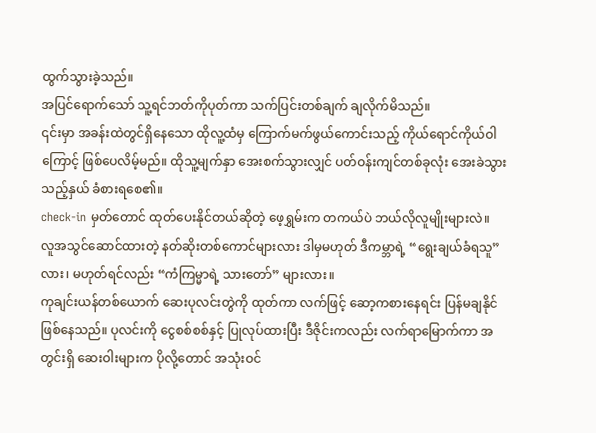ထွက်သွားခဲ့သည်။
အပြင်ရောက်သော် သူ့ရင်ဘတ်ကိုပုတ်ကာ သက်ပြင်းတစ်ချက် ချလိုက်မိသည်။
၎င်းမှာ အခန်းထဲတွင်ရှိနေသော ထိုလူ့ထံမှ ကြောက်မက်ဖွယ်ကောင်းသည့် ကိုယ်ရောင်ကိုယ်ဝါကြောင့် ဖြစ်ပေလိမ့်မည်။ ထိုသူ့မျက်နှာ အေးစက်သွားလျှင် ပတ်ဝန်းကျင်တစ်ခုလုံး အေးခဲသွားသည့်နှယ် ခံစားရစေ၏။
check-in မှတ်တောင် ထုတ်ပေးနိုင်တယ်ဆိုတဲ့ ဖေ့ရွှမ်းက တကယ်ပဲ ဘယ်လိုလူမျိုးများလဲ။
လူအသွင်ဆောင်ထားတဲ့ နတ်ဆိုးတစ်ကောင်များလား ဒါမှမဟုတ် ဒီကမ္ဘာရဲ့ “ရွေးချယ်ခံရသူ” လား၊ မဟုတ်ရင်လည်း “ကံကြမ္မာရဲ့ သားတော်” များလား။
ကုချင်းယန်တစ်ယောက် ဆေးပုလင်းတွဲကို ထုတ်ကာ လက်ဖြင့် ဆော့ကစားနေရင်း ပြန်မချနိုင်ဖြစ်နေသည်။ ပုလင်းကို ငွေစစ်စစ်နှင့် ပြုလုပ်ထားပြီး ဒီဇိုင်းကလည်း လက်ရာမြောက်ကာ အတွင်းရှိ ဆေးဝါးများက ပိုလို့တောင် အသုံးဝင်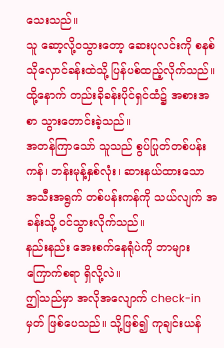သေးသည်။
သူ ဆော့လို့ဝသွားတော့ ဆေးပုလင်းကို စနစ်သိုလှောင်ခန်းထဲသို့ ပြန်ပစ်ထည့်လိုက်သည်။ ထို့နောက် တည်းခိုခန်းပိုင်ရှင်ထံ၌ အစားအစာ သွားတောင်းခဲ့သည်။
အတန်ကြာသော် သူသည် စွပ်ပြုတ်တစ်ပန်းကန်၊ ဘန်းမုန့်နှစ်လုံး၊ ဆားနယ်ထားသော အသီးအရွက် တစ်ပန်းကန်ကို သယ်လျက် အခန်းသို့ ဝင်သွားလိုက်သည်။
နည်းနည်း အေးစက်နေရုံပဲကို ဘာများကြောက်စရာ ရှိလို့လဲ။
ဤသည်မှာ အလိုအလျောက် check-in မှတ် ဖြစ်ပေသည်။ သို့ဖြစ်၍ ကုချင်းယန်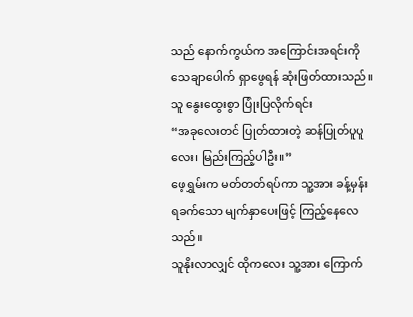သည် နောက်ကွယ်က အကြောင်းအရင်းကို သေချာပေါက် ရှာဖွေရန် ဆုံးဖြတ်ထားသည်။
သူ နွေးထွေးစွာ ပြုံးပြလိုက်ရင်း
“အခုလေးတင် ပြုတ်ထားတဲ့ ဆန်ပြုတ်ပူပူလေး၊ မြည်းကြည့်ပါဦး။”
ဖေ့ရွှမ်းက မတ်တတ်ရပ်ကာ သူ့အား ခန့်မှန်းရခက်သော မျက်နှာပေးဖြင့် ကြည့်နေလေသည်။
သူနိုးလာလျှင် ထိုကလေး သူ့အား ကြောက်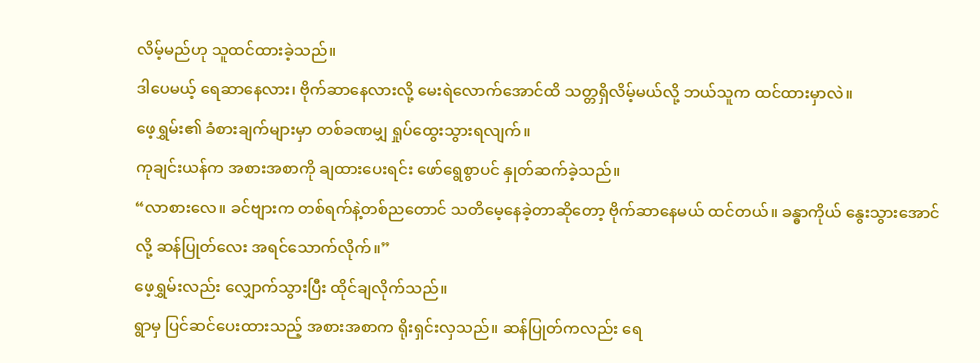လိမ့်မည်ဟု သူထင်ထားခဲ့သည်။
ဒါပေမယ့် ရေဆာနေလား၊ ဗိုက်ဆာနေလားလို့ မေးရဲလောက်အောင်ထိ သတ္တရှိလိမ့်မယ်လို့ ဘယ်သူက ထင်ထားမှာလဲ။
ဖေ့ရွှမ်း၏ ခံစားချက်များမှာ တစ်ခဏမျှ ရှုပ်ထွေးသွားရလျက်။
ကုချင်းယန်က အစားအစာကို ချထားပေးရင်း ဖော်ရွေစွာပင် နှုတ်ဆက်ခဲ့သည်။
“လာစားလေ။ ခင်ဗျားက တစ်ရက်နဲ့တစ်ညတောင် သတိမေ့နေခဲ့တာဆိုတော့ ဗိုက်ဆာနေမယ် ထင်တယ်။ ခန္ဓာကိုယ် နွေးသွားအောင်လို့ ဆန်ပြုတ်လေး အရင်သောက်လိုက်။”
ဖေ့ရွှမ်းလည်း လျှောက်သွားပြီး ထိုင်ချလိုက်သည်။
ရွာမှ ပြင်ဆင်ပေးထားသည့် အစားအစာက ရိုးရှင်းလှသည်။ ဆန်ပြုတ်ကလည်း ရေ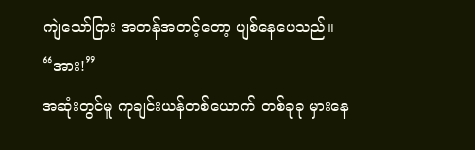ကျဲသော်ငြား အတန်အတင့်တော့ ပျစ်နေပေသည်။
“အား!”
အဆုံးတွင်မူ ကုချင်းယန်တစ်ယောက် တစ်ခုခု မှားနေ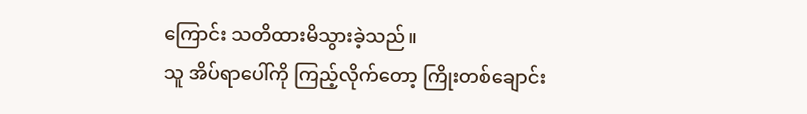ကြောင်း သတိထားမိသွားခဲ့သည်။
သူ အိပ်ရာပေါ်ကို ကြည့်လိုက်တော့ ကြိုးတစ်ချောင်း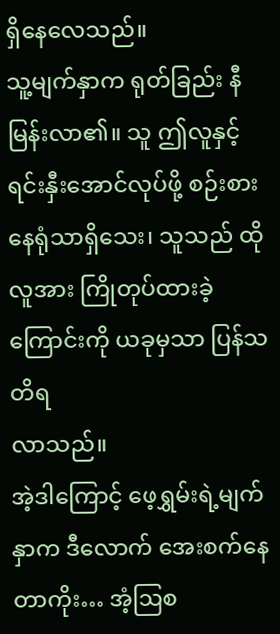ရှိနေလေသည်။
သူ့မျက်နှာက ရုတ်ခြည်း နီမြန်းလာ၏။ သူ ဤလူနှင့် ရင်းနှီးအောင်လုပ်ဖို့ စဉ်းစားနေရုံသာရှိသေး၊ သူသည် ထိုလူအား ကြိုတုပ်ထားခဲ့ကြောင်းကို ယခုမှသာ ပြန်သတိရ
လာသည်။
အဲ့ဒါကြောင့် ဖေ့ရွှမ်းရဲ့မျက်နှာက ဒီလောက် အေးစက်နေတာကိုး… အံ့ဩစ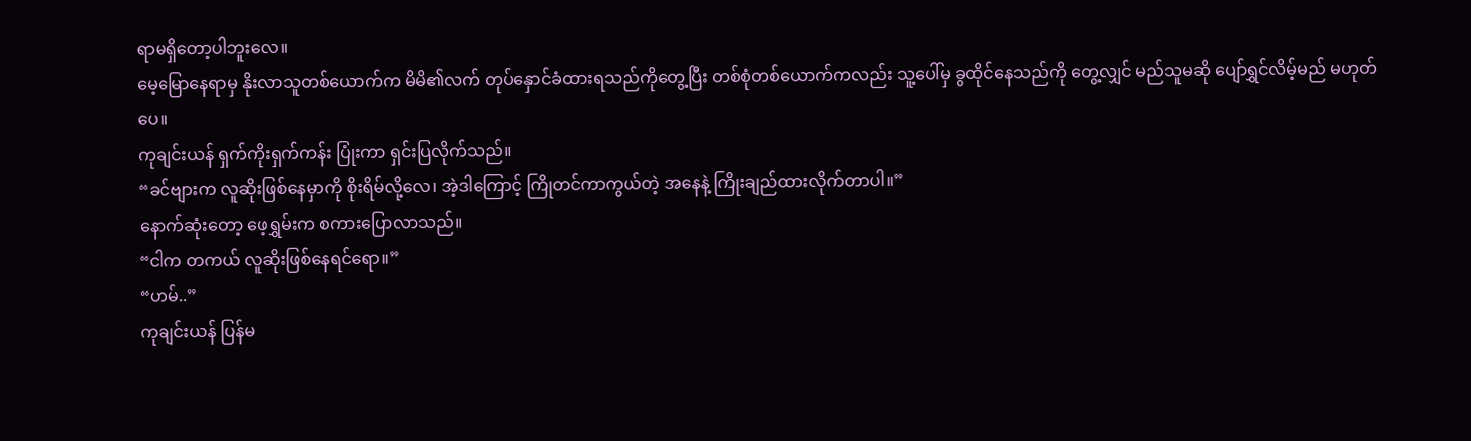ရာမရှိတော့ပါဘူးလေ။
မေ့မြောနေရာမှ နိုးလာသူတစ်ယောက်က မိမိ၏လက် တုပ်နှောင်ခံထားရသည်ကိုတွေ့ပြီး တစ်စုံတစ်ယောက်ကလည်း သူ့ပေါ်မှ ခွထိုင်နေသည်ကို တွေ့လျှင် မည်သူမဆို ပျော်ရွှင်လိမ့်မည် မဟုတ်ပေ။
ကုချင်းယန် ရှက်ကိုးရှက်ကန်း ပြုံးကာ ရှင်းပြလိုက်သည်။
“ခင်ဗျားက လူဆိုးဖြစ်နေမှာကို စိုးရိမ်လို့လေ၊ အဲ့ဒါကြောင့် ကြိုတင်ကာကွယ်တဲ့ အနေနဲ့ ကြိုးချည်ထားလိုက်တာပါ။”
နောက်ဆုံးတော့ ဖေ့ရွှမ်းက စကားပြောလာသည်။
“ငါက တကယ် လူဆိုးဖြစ်နေရင်ရော။”
“ဟမ်..”
ကုချင်းယန် ပြန်မ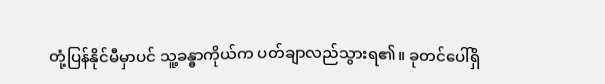တုံ့ပြန်နိုင်မီမှာပင် သူ့ခန္ဓာကိုယ်က ပတ်ချာလည်သွားရ၏။ ခုတင်ပေါ်ရှိ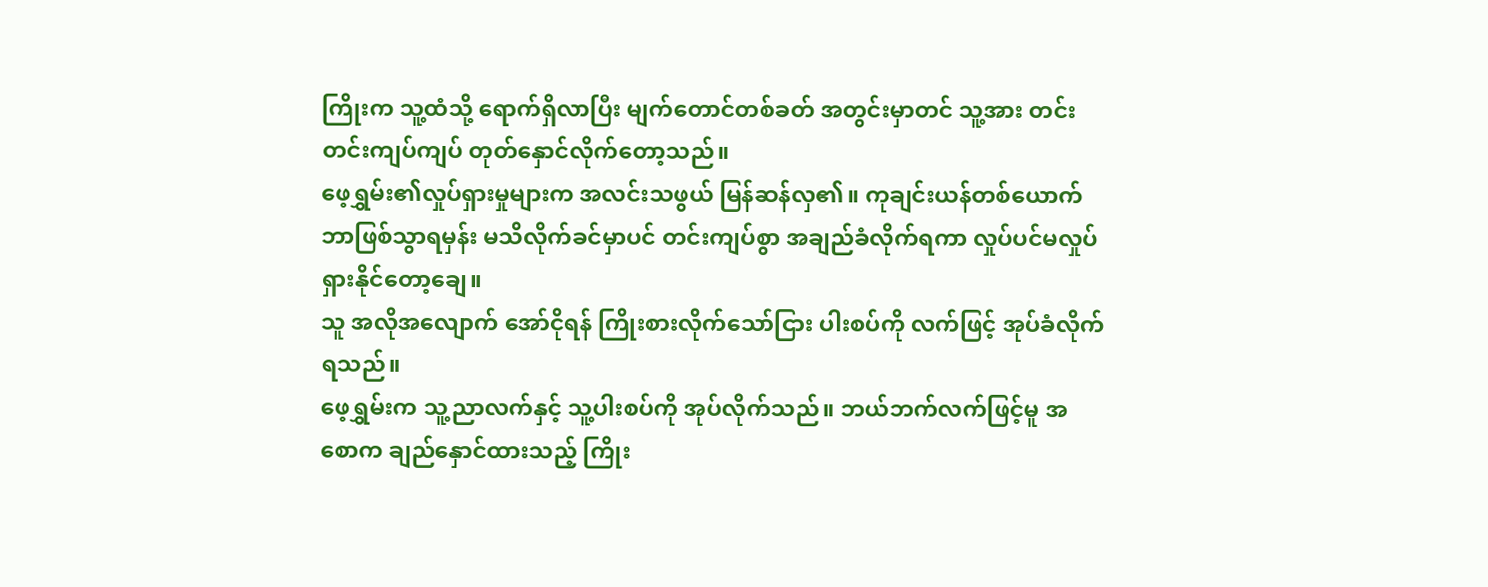ကြိုးက သူ့ထံသို့ ရောက်ရှိလာပြီး မျက်တောင်တစ်ခတ် အတွင်းမှာတင် သူ့အား တင်းတင်းကျပ်ကျပ် တုတ်နှောင်လိုက်တော့သည်။
ဖေ့ရွှမ်း၏လှုပ်ရှားမှုများက အလင်းသဖွယ် မြန်ဆန်လှ၏။ ကုချင်းယန်တစ်ယောက် ဘာဖြစ်သွာရမှန်း မသိလိုက်ခင်မှာပင် တင်းကျပ်စွာ အချည်ခံလိုက်ရကာ လှုပ်ပင်မလှုပ်ရှားနိုင်တော့ချေ။
သူ အလိုအလျောက် အော်ငိုရန် ကြိုးစားလိုက်သော်ငြား ပါးစပ်ကို လက်ဖြင့် အုပ်ခံလိုက်ရသည်။
ဖေ့ရွှမ်းက သူ့ညာလက်နှင့် သူ့ပါးစပ်ကို အုပ်လိုက်သည်။ ဘယ်ဘက်လက်ဖြင့်မူ အစောက ချည်နှောင်ထားသည့် ကြိုး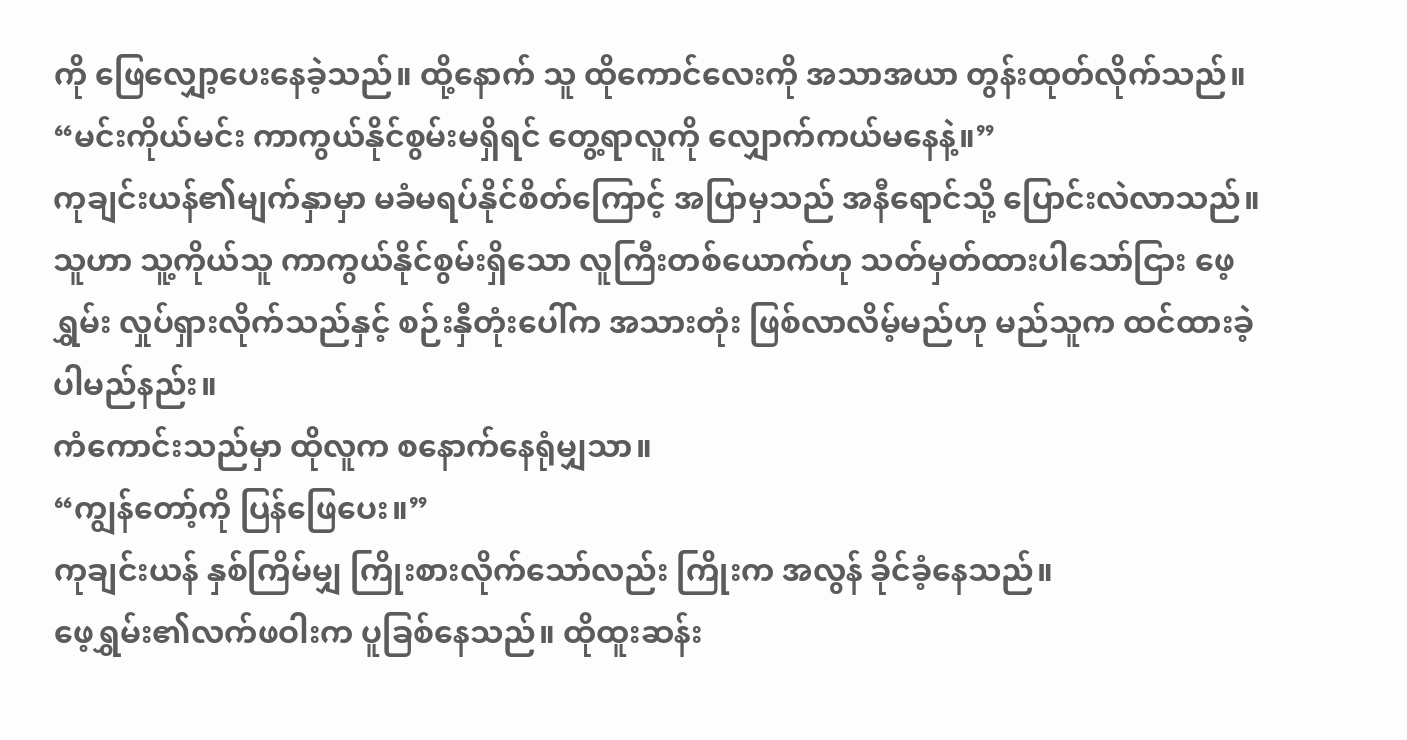ကို ဖြေလျှော့ပေးနေခဲ့သည်။ ထို့နောက် သူ ထိုကောင်လေးကို အသာအယာ တွန်းထုတ်လိုက်သည်။
“မင်းကိုယ်မင်း ကာကွယ်နိုင်စွမ်းမရှိရင် တွေ့ရာလူကို လျှောက်ကယ်မနေနဲ့။”
ကုချင်းယန်၏မျက်နှာမှာ မခံမရပ်နိုင်စိတ်ကြောင့် အပြာမှသည် အနီရောင်သို့ ပြောင်းလဲလာသည်။
သူဟာ သူ့ကိုယ်သူ ကာကွယ်နိုင်စွမ်းရှိသော လူကြီးတစ်ယောက်ဟု သတ်မှတ်ထားပါသော်ငြား ဖေ့ရွှမ်း လှုပ်ရှားလိုက်သည်နှင့် စဉ်းနှီတုံးပေါ်က အသားတုံး ဖြစ်လာလိမ့်မည်ဟု မည်သူက ထင်ထားခဲ့ပါမည်နည်း။
ကံကောင်းသည်မှာ ထိုလူက စနောက်နေရုံမျှသာ။
“ကျွန်တော့်ကို ပြန်ဖြေပေး။”
ကုချင်းယန် နှစ်ကြိမ်မျှ ကြိုးစားလိုက်သော်လည်း ကြိုးက အလွန် ခိုင်ခံ့နေသည်။
ဖေ့ရွှမ်း၏လက်ဖဝါးက ပူခြစ်နေသည်။ ထိုထူးဆန်း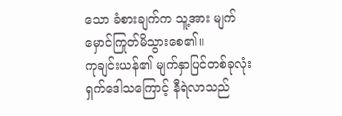သော ခံစားချက်က သူ့အား မျက်မှောင်ကြုတ်မိသွားစေ၏။
ကုချင်းယန်၏ မျက်နှာပြင်တစ်ခုလုံး ရှက်ဒေါသကြောင့် နီရဲလာသည်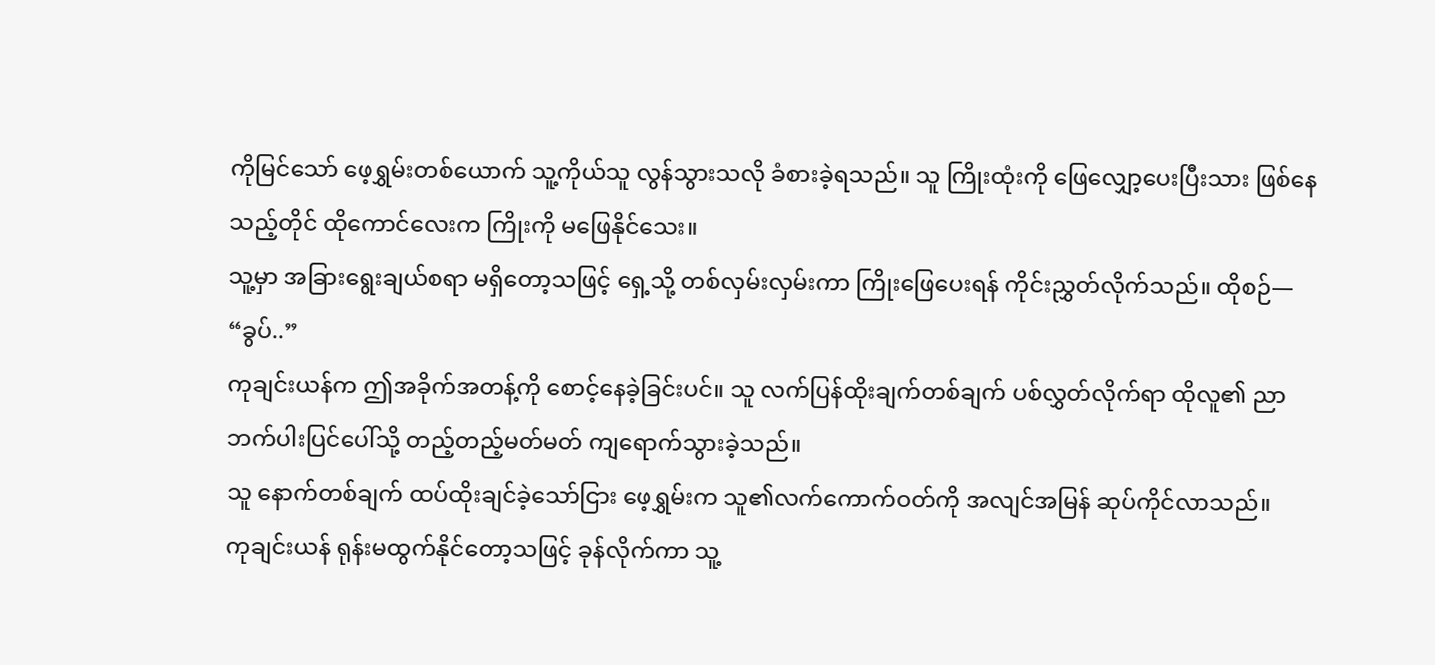ကိုမြင်သော် ဖေ့ရွှမ်းတစ်ယောက် သူ့ကိုယ်သူ လွန်သွားသလို ခံစားခဲ့ရသည်။ သူ ကြိုးထုံးကို ဖြေလျှော့ပေးပြီးသား ဖြစ်နေသည့်တိုင် ထိုကောင်လေးက ကြိုးကို မဖြေနိုင်သေး။
သူ့မှာ အခြားရွေးချယ်စရာ မရှိတော့သဖြင့် ရှေ့သို့ တစ်လှမ်းလှမ်းကာ ကြိုးဖြေပေးရန် ကိုင်းညွှတ်လိုက်သည်။ ထိုစဉ်—
“ခွပ်..”
ကုချင်းယန်က ဤအခိုက်အတန့်ကို စောင့်နေခဲ့ခြင်းပင်။ သူ လက်ပြန်ထိုးချက်တစ်ချက် ပစ်လွှတ်လိုက်ရာ ထိုလူ၏ ညာဘက်ပါးပြင်ပေါ်သို့ တည့်တည့်မတ်မတ် ကျရောက်သွားခဲ့သည်။
သူ နောက်တစ်ချက် ထပ်ထိုးချင်ခဲ့သော်ငြား ဖေ့ရွှမ်းက သူ၏လက်ကောက်ဝတ်ကို အလျင်အမြန် ဆုပ်ကိုင်လာသည်။
ကုချင်းယန် ရုန်းမထွက်နိုင်တော့သဖြင့် ခုန်လိုက်ကာ သူ့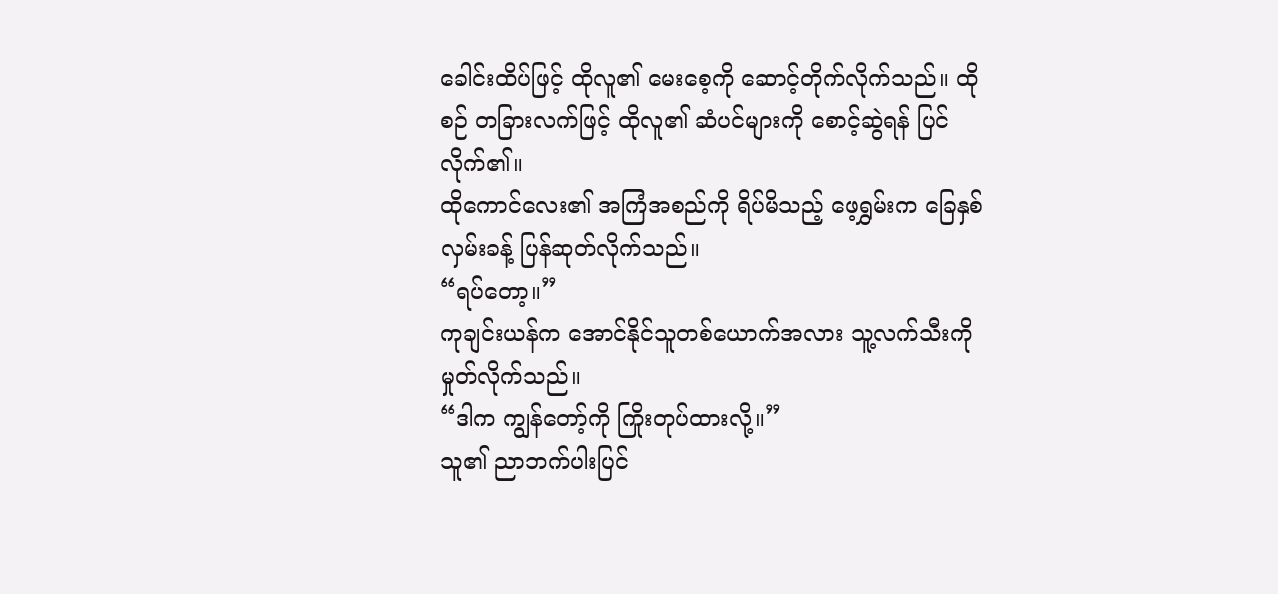ခေါင်းထိပ်ဖြင့် ထိုလူ၏ မေးစေ့ကို ဆောင့်တိုက်လိုက်သည်။ ထိုစဉ် တခြားလက်ဖြင့် ထိုလူ၏ ဆံပင်များကို စောင့်ဆွဲရန် ပြင်လိုက်၏။
ထိုကောင်လေး၏ အကြံအစည်ကို ရိပ်မိသည့် ဖေ့ရွှမ်းက ခြေနှစ်လှမ်းခန့် ပြန်ဆုတ်လိုက်သည်။
“ရပ်တော့။”
ကုချင်းယန်က အောင်နိုင်သူတစ်ယောက်အလား သူ့လက်သီးကို မှုတ်လိုက်သည်။
“ဒါက ကျွန်တော့်ကို ကြိုးတုပ်ထားလို့။”
သူ၏ ညာဘက်ပါးပြင်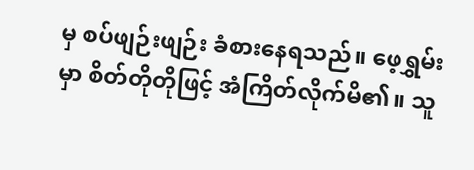မှ စပ်ဖျဉ်းဖျဉ်း ခံစားနေရသည်။ ဖေ့ရွှမ်းမှာ စိတ်တိုတိုဖြင့် အံကြိတ်လိုက်မိ၏။ သူ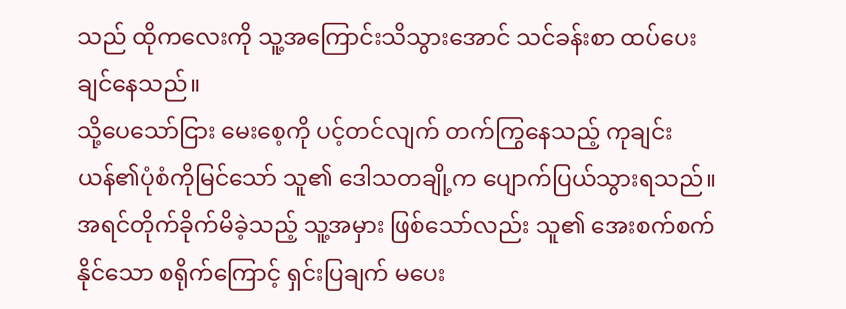သည် ထိုကလေးကို သူ့အကြောင်းသိသွားအောင် သင်ခန်းစာ ထပ်ပေးချင်နေသည်။
သို့ပေသော်ငြား မေးစေ့ကို ပင့်တင်လျက် တက်ကြွနေသည့် ကုချင်းယန်၏ပုံစံကိုမြင်သော် သူ၏ ဒေါသတချို့က ပျောက်ပြယ်သွားရသည်။
အရင်တိုက်ခိုက်မိခဲ့သည့် သူ့အမှား ဖြစ်သော်လည်း သူ၏ အေးစက်စက်နိုင်သော စရိုက်ကြောင့် ရှင်းပြချက် မပေး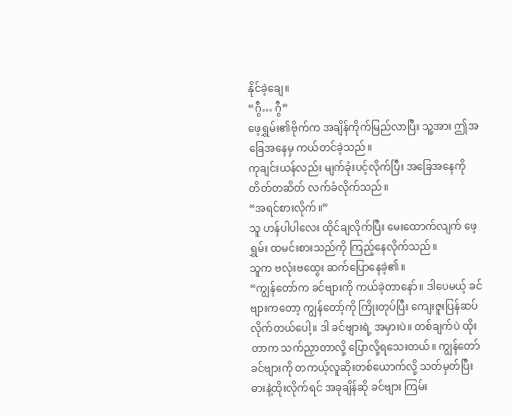နိုင်ခဲ့ချေ။
“ဂွီ… ဂွီ”
ဖေ့ရွှမ်း၏ဗိုက်က အချိန်ကိုက်မြည်လာပြီး သူ့အား ဤအခြေအနေမှ ကယ်တင်ခဲ့သည်။
ကုချင်းယန်လည်း မျက်ခုံးပင့်လိုက်ပြီး အခြေအနေကို တိတ်တဆိတ် လက်ခံလိုက်သည်။
“အရင်စားလိုက်။”
သူ ဟန်ပါပါလေး ထိုင်ချလိုက်ပြီး မေးထောက်လျက် ဖေ့ရွှမ်း ထမင်းစားသည်ကို ကြည့်နေလိုက်သည်။
သူက ဗလုံးဗထွေး ဆက်ပြောနေခဲ့၏။
“ကျွန်တော်က ခင်ဗျားကို ကယ်ခဲ့တာနော်။ ဒါပေမယ့် ခင်ဗျားကတော့ ကျွန်တော့်ကို ကြိုးတုပ်ပြီး ကျေးဇူးပြန်ဆပ်လိုက်တယ်ပေါ့။ ဒါ ခင်ဗျားရဲ့ အမှားပဲ။ တစ်ချက်ပဲ ထိုးတာက သက်ညှာတာလို့ ပြောလို့ရသေးတယ်။ ကျွန်တော် ခင်ဗျားကို တကယ့်လူဆိုးတစ်ယောက်လို့ သတ်မှတ်ပြီး ဓားနဲ့ထိုးလိုက်ရင် အခုချိန်ဆို ခင်ဗျား ကြမ်း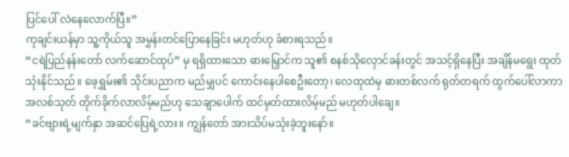ပြင်ပေါ် လဲနေလောက်ပြီ။”
ကုချင်းယန်မှာ သူ့ကိုယ်သူ အမွှန်းတင်ပြောနေခြင်း မဟုတ်ဟု ခံစားရသည်။
“ငရဲပြည်နန်းတော် လက်ဆောင်ထုပ်” မှ ရရှိထားသော ဓားမြှောင်က သူ၏ စနစ်သိုလှောင်ခန်းတွင် အသင့်ရှိနေပြီး အချိန်မရွေး ထုတ်သုံးနိုင်သည်။ ဖေ့ရွှမ်း၏ သိုင်းပညာက မည်မျှပင် ကောင်းနေပါစေဦးတော့၊ လေထုထဲမှ ဓားတစ်လက် ရုတ်တရက် ထွက်ပေါ်လာကာ အလစ်သုတ် တိုက်ခိုက်လာလိမ့်မည်ဟု သေချာပေါက် ထင်မှတ်ထားလိမ့်မည် မဟုတ်ပါချေ။
“ခင်ဗျားရဲ့မျက်နှာ အဆင်ပြေရဲ့လား။ ကျွန်တော် အားသိပ်မသုံးခဲ့ဘူးနော်။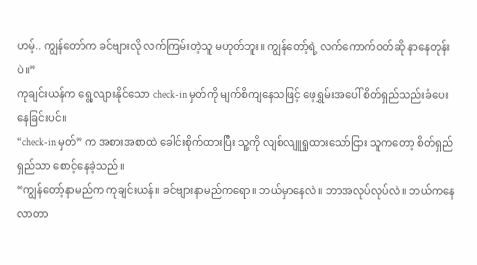ဟမ့်.. ကျွန်တော်က ခင်ဗျားလို လက်ကြမ်းတဲ့သူ မဟုတ်ဘူး။ ကျွန်တော့်ရဲ့ လက်ကောက်ဝတ်ဆို နာနေတုန်းပဲ။”
ကုချင်းယန်က ရွေ့လျားနိုင်သော check-in မှတ်ကို မျက်စိကျနေသဖြင့် ဖေ့ရွှမ်းအပေါ် စိတ်ရှည်သည်းခံပေးနေခြင်းပင်။
“check-in မှတ်” က အစားအစာထဲ ခေါင်းစိုက်ထားပြီး သူ့ကို လျစ်လျူရှုထားသော်ငြား သူကတော့ စိတ်ရှည်ရှည်သာ စောင့်နေခဲ့သည်။
“ကျွန်တော့်နာမည်က ကုချင်းယန်။ ခင်ဗျားနာမည်ကရော။ ဘယ်မှာနေလဲ။ ဘာအလုပ်လုပ်လဲ။ ဘယ်ကနေ လာတာ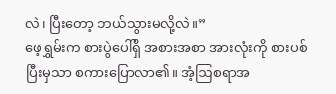လဲ၊ ပြီးတော့ ဘယ်သွားမလို့လဲ။”
ဖေ့ရွှမ်းက စားပွဲပေါ်ရှိ အစားအစာ အားလုံးကို စားပစ်ပြီးမှသာ စကားပြောလာ၏။ အံ့ဩစရာအ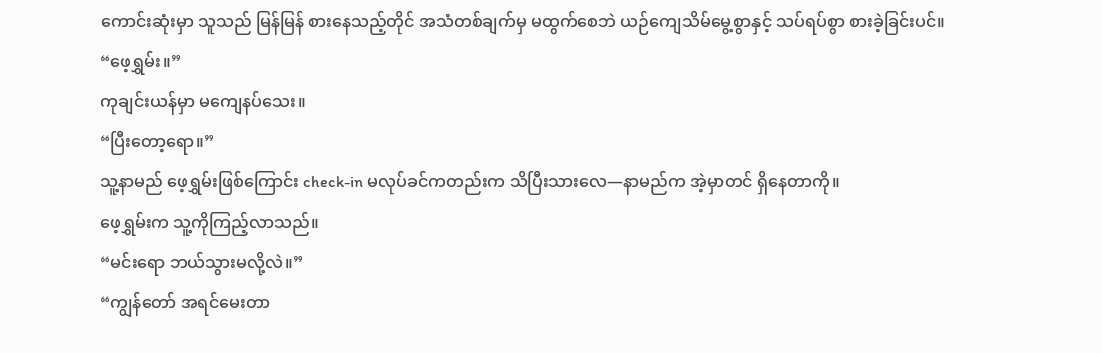ကောင်းဆုံးမှာ သူသည် မြန်မြန် စားနေသည့်တိုင် အသံတစ်ချက်မှ မထွက်စေဘဲ ယဉ်ကျေသိမ်မွေ့စွာနှင့် သပ်ရပ်စွာ စားခဲ့ခြင်းပင်။
“ဖေ့ရွှမ်း။”
ကုချင်းယန်မှာ မကျေနပ်သေး။
“ပြီးတော့ရော။”
သူ့နာမည် ဖေ့ရွှမ်းဖြစ်ကြောင်း check-in မလုပ်ခင်ကတည်းက သိပြီးသားလေ—နာမည်က အဲ့မှာတင် ရှိနေတာကို။
ဖေ့ရွှမ်းက သူ့ကိုကြည့်လာသည်။
“မင်းရော ဘယ်သွားမလို့လဲ။”
“ကျွန်တော် အရင်မေးတာ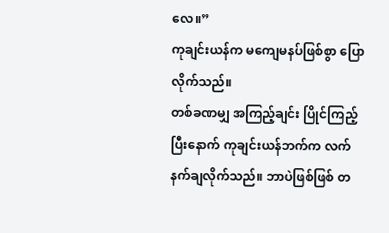လေ။”
ကုချင်းယန်က မကျေမနပ်ဖြစ်စွာ ပြောလိုက်သည်။
တစ်ခဏမျှ အကြည့်ချင်း ပြိုင်ကြည့်ပြီးနောက် ကုချင်းယန်ဘက်က လက်နက်ချလိုက်သည်။ ဘာပဲဖြစ်ဖြစ် တ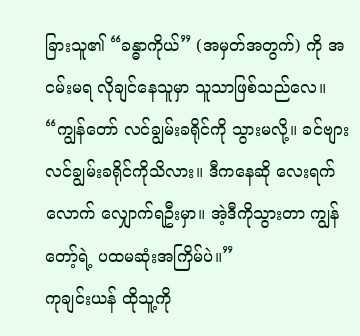ခြားသူ၏ “ခန္ဓာကိုယ်” (အမှတ်အတွက်) ကို အငမ်းမရ လိုချင်နေသူမှာ သူသာဖြစ်သည်လေ။
“ကျွန်တော် လင်ချွမ်းခရိုင်ကို သွားမလို့။ ခင်ဗျား လင်ချွမ်းခရိုင်ကိုသိလား။ ဒီကနေဆို လေးရက်လောက် လျှောက်ရဦးမှာ။ အဲ့ဒီကိုသွားတာ ကျွန်တော့်ရဲ့ ပထမဆုံးအကြိမ်ပဲ။”
ကုချင်းယန် ထိုသူ့ကို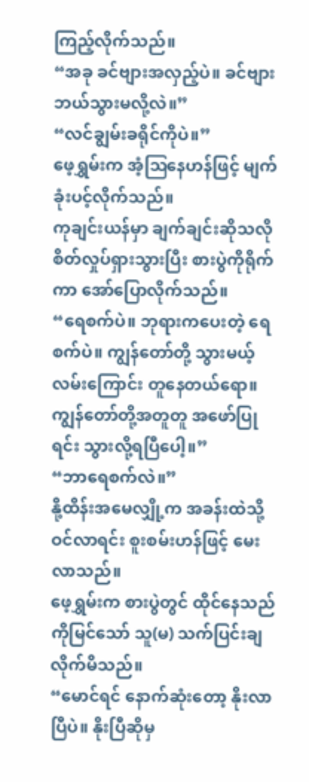ကြည့်လိုက်သည်။
“အခု ခင်ဗျားအလှည့်ပဲ။ ခင်ဗျား ဘယ်သွားမလို့လဲ။”
“လင်ချွမ်းခရိုင်ကိုပဲ။”
ဖေ့ရွှမ်းက အံ့ဩနေဟန်ဖြင့် မျက်ခုံးပင့်လိုက်သည်။
ကုချင်းယန်မှာ ချက်ချင်းဆိုသလို စိတ်လှုပ်ရှားသွားပြီး စားပွဲကိုရိုက်ကာ အော်ပြောလိုက်သည်။
“ရေစက်ပဲ။ ဘုရားကပေးတဲ့ ရေစက်ပဲ။ ကျွန်တော်တို့ သွားမယ့်လမ်းကြောင်း တူနေတယ်ရော။ ကျွန်တော်တို့အတူတူ အဖော်ပြုရင်း သွားလို့ရပြီပေါ့။”
“ဘာရေစက်လဲ။”
နို့ထိန်းအမေလျှို့က အခန်းထဲသို့ ဝင်လာရင်း စူးစမ်းဟန်ဖြင့် မေးလာသည်။
ဖေ့ရွှမ်းက စားပွဲတွင် ထိုင်နေသည်ကိုမြင်သော် သူ(မ) သက်ပြင်းချလိုက်မိသည်။
“မောင်ရင် နောက်ဆုံးတော့ နိုးလာပြီပဲ။ နိုးပြီဆိုမှ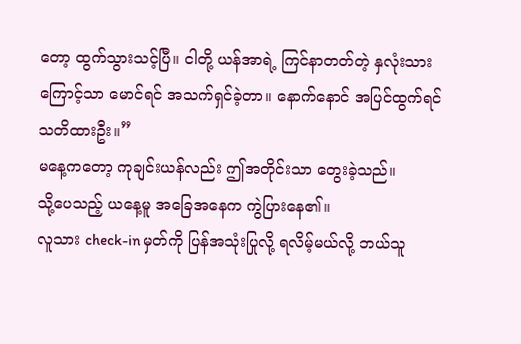တော့ ထွက်သွားသင့်ပြီ။ ငါတို့ ယန်အာရဲ့ ကြင်နာတတ်တဲ့ နှလုံးသားကြောင့်သာ မောင်ရင် အသက်ရှင်ခဲ့တာ။ နောက်နောင် အပြင်ထွက်ရင် သတိထားဦး။”
မနေ့ကတော့ ကုချင်းယန်လည်း ဤအတိုင်းသာ တွေးခဲ့သည်။
သို့ပေသည့် ယနေ့မူ အခြေအနေက ကွဲပြားနေ၏။
လူသား check-in မှတ်ကို ပြန်အသုံးပြုလို့ ရလိမ့်မယ်လို့ ဘယ်သူ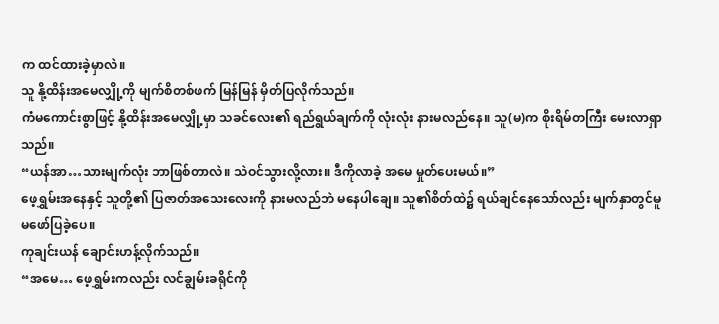က ထင်ထားခဲ့မှာလဲ။
သူ နို့ထိန်းအမေလျှို့ကို မျက်စိတစ်ဖက် မြန်မြန် မှိတ်ပြလိုက်သည်။
ကံမကောင်းစွာဖြင့် နို့ထိန်းအမေလျှို့မှာ သခင်လေး၏ ရည်ရွယ်ချက်ကို လုံးလုံး နားမလည်နေ။ သူ(မ)က စိုးရိမ်တကြီး မေးလာရှာသည်။
“ယန်အာ…သားမျက်လုံး ဘာဖြစ်တာလဲ။ သဲဝင်သွားလို့လား။ ဒီကိုလာခဲ့ အမေ မှုတ်ပေးမယ်။”
ဖေ့ရွှမ်းအနေနှင့် သူတို့၏ ပြဇာတ်အသေးလေးကို နားမလည်ဘဲ မနေပါချေ။ သူ၏စိတ်ထဲ၌ ရယ်ချင်နေသော်လည်း မျက်နှာတွင်မူ မဖော်ပြခဲ့ပေ။
ကုချင်းယန် ချောင်းဟန့်လိုက်သည်။
“အမေ… ဖေ့ရွှမ်းကလည်း လင်ချွမ်းခရိုင်ကို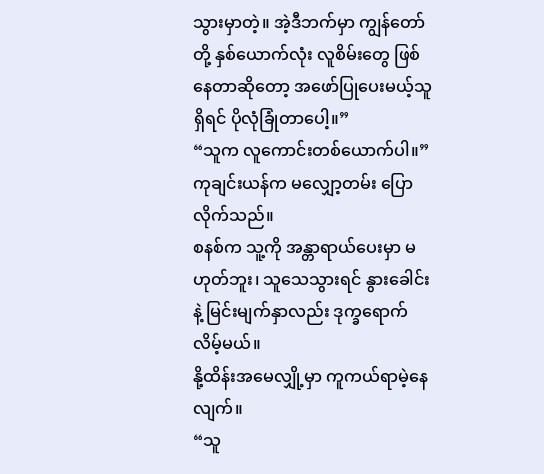သွားမှာတဲ့။ အဲ့ဒီဘက်မှာ ကျွန်တော်တို့ နှစ်ယောက်လုံး လူစိမ်းတွေ ဖြစ်နေတာဆိုတော့ အဖော်ပြုပေးမယ့်သူရှိရင် ပိုလုံခြုံတာပေါ့။”
“သူက လူကောင်းတစ်ယောက်ပါ။”
ကုချင်းယန်က မလျှော့တမ်း ပြောလိုက်သည်။
စနစ်က သူ့ကို အန္တာရာယ်ပေးမှာ မဟုတ်ဘူး၊ သူသေသွားရင် နွားခေါင်းနဲ့ မြင်းမျက်နှာလည်း ဒုက္ခရောက်လိမ့်မယ်။
နို့ထိန်းအမေလျှို့မှာ ကူကယ်ရာမဲ့နေလျက်။
“သူ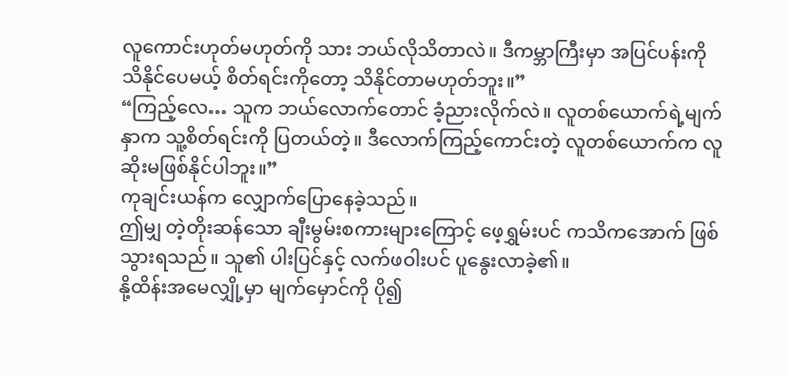လူကောင်းဟုတ်မဟုတ်ကို သား ဘယ်လိုသိတာလဲ။ ဒီကမ္ဘာကြီးမှာ အပြင်ပန်းကို သိနိုင်ပေမယ့် စိတ်ရင်းကိုတော့ သိနိုင်တာမဟုတ်ဘူး။”
“ကြည့်လေ… သူက ဘယ်လောက်တောင် ခံ့ညားလိုက်လဲ။ လူတစ်ယောက်ရဲ့မျက်နှာက သူ့စိတ်ရင်းကို ပြတယ်တဲ့။ ဒီလောက်ကြည့်ကောင်းတဲ့ လူတစ်ယောက်က လူဆိုးမဖြစ်နိုင်ပါဘူး။”
ကုချင်းယန်က လျှောက်ပြောနေခဲ့သည်။
ဤမျှ တဲ့တိုးဆန်သော ချီးမွမ်းစကားများကြောင့် ဖေ့ရွှမ်းပင် ကသိကအောက် ဖြစ်သွားရသည်။ သူ၏ ပါးပြင်နှင့် လက်ဖဝါးပင် ပူနွေးလာခဲ့၏။
နို့ထိန်းအမေလျှို့မှာ မျက်မှောင်ကို ပို၍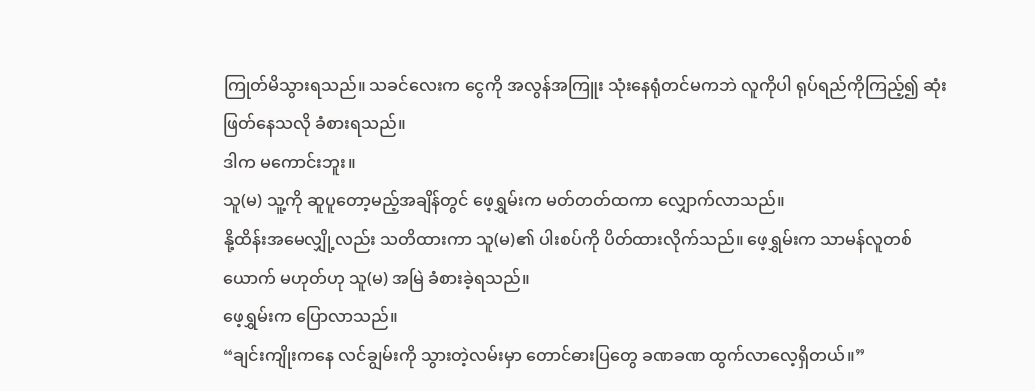ကြုတ်မိသွားရသည်။ သခင်လေးက ငွေကို အလွန်အကြူး သုံးနေရုံတင်မကဘဲ လူကိုပါ ရုပ်ရည်ကိုကြည့်၍ ဆုံးဖြတ်နေသလို ခံစားရသည်။
ဒါက မကောင်းဘူး။
သူ(မ) သူ့ကို ဆူပူတော့မည့်အချိန်တွင် ဖေ့ရွှမ်းက မတ်တတ်ထကာ လျှောက်လာသည်။
နို့ထိန်းအမေလျှို့လည်း သတိထားကာ သူ(မ)၏ ပါးစပ်ကို ပိတ်ထားလိုက်သည်။ ဖေ့ရွှမ်းက သာမန်လူတစ်ယောက် မဟုတ်ဟု သူ(မ) အမြဲ ခံစားခဲ့ရသည်။
ဖေ့ရွှမ်းက ပြောလာသည်။
“ချင်းကျိုးကနေ လင်ချွမ်းကို သွားတဲ့လမ်းမှာ တောင်ဓားပြတွေ ခဏခဏ ထွက်လာလေ့ရှိတယ်။”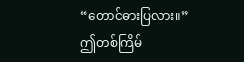“တောင်ဓားပြလား။”
ဤတစ်ကြိမ်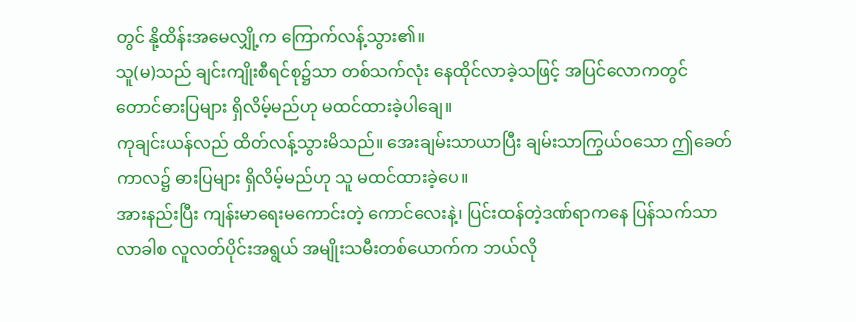တွင် နို့ထိန်းအမေလျှို့က ကြောက်လန့်သွား၏။
သူ(မ)သည် ချင်းကျိုးစီရင်စု၌သာ တစ်သက်လုံး နေထိုင်လာခဲ့သဖြင့် အပြင်လောကတွင် တောင်ဓားပြများ ရှိလိမ့်မည်ဟု မထင်ထားခဲ့ပါချေ။
ကုချင်းယန်လည် ထိတ်လန့်သွားမိသည်။ အေးချမ်းသာယာပြီး ချမ်းသာကြွယ်ဝသော ဤခေတ်ကာလ၌ ဓားပြများ ရှိလိမ့်မည်ဟု သူ မထင်ထားခဲ့ပေ။
အားနည်းပြီး ကျန်းမာရေးမကောင်းတဲ့ ကောင်လေးနဲ့၊ ပြင်းထန်တဲ့ဒဏ်ရာကနေ ပြန်သက်သာလာခါစ လူလတ်ပိုင်းအရွယ် အမျိုးသမီးတစ်ယောက်က ဘယ်လို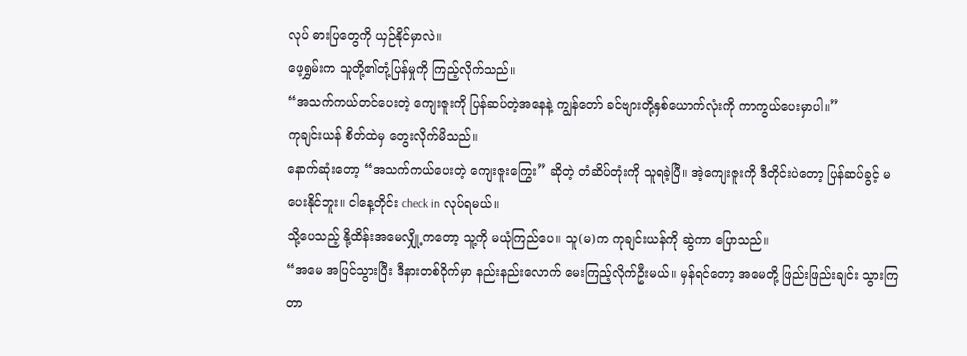လုပ် ဓားပြတွေကို ယှဉ်နိုင်မှာလဲ။
ဖေ့ရွှမ်းက သူတို့၏တုံ့ပြန်မှုကို ကြည့်လိုက်သည်။
“အသက်ကယ်တင်ပေးတဲ့ ကျေးဇူးကို ပြန်ဆပ်တဲ့အနေနဲ့ ကျွန်တော် ခင်ဗျားတို့နှစ်ယောက်လုံးကို ကာကွယ်ပေးမှာပါ။”
ကုချင်းယန် စိတ်ထဲမှ တွေးလိုက်မိသည်။
နောက်ဆုံးတော့ “အသက်ကယ်ပေးတဲ့ ကျေးဇူးကြွေး” ဆိုတဲ့ တံဆိပ်တုံးကို သူရခဲ့ပြီ။ အဲ့ကျေးဇူးကို ဒီတိုင်းပဲတော့ ပြန်ဆပ်ခွင့် မပေးနိုင်ဘူး။ ငါနေ့တိုင်း check in လုပ်ရမယ်။
သို့ပေသည့် နို့ထိန်းအမေလျှို့ကတော့ သူ့ကို မယုံကြည်ပေ။ သူ(မ)က ကုချင်းယန်ကို ဆွဲကာ ပြောသည်။
“အမေ အပြင်သွားပြီး ဒီနားတစ်ဝိုက်မှာ နည်းနည်းလောက် မေးကြည့်လိုက်ဦးမယ်။ မှန်ရင်တော့ အမေတို့ ဖြည်းဖြည်းချင်း သွားကြတာ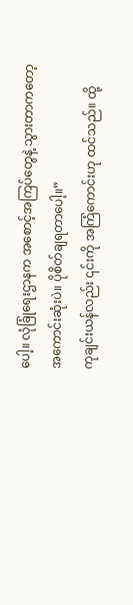ပေါ့။ လုံခြုံရေးဌာနက အစောင့်အကြပ်တွေနဲ့ သွားတာကတော့ အကောင်းဆုံးပဲ။ ပိုစိတ်ချရတာပေါ့။”
ကုချင်းယန်လည်း ၎င်းကို အကြံကောင်းဟု ထင်သည်။ ထို့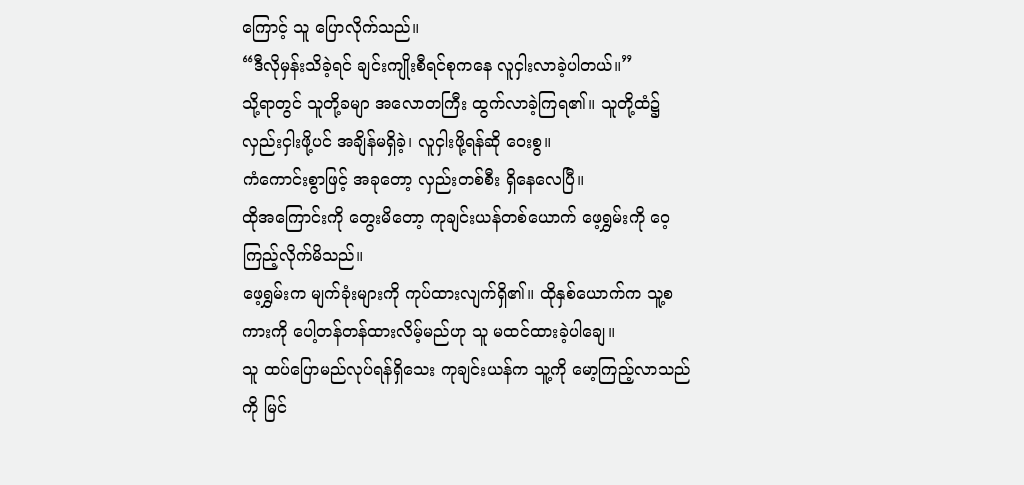ကြောင့် သူ ပြောလိုက်သည်။
“ဒီလိုမှန်းသိခဲ့ရင် ချင်းကျိုးစီရင်စုကနေ လူငှါးလာခဲ့ပါတယ်။”
သို့ရာတွင် သူတို့ခမျာ အလောတကြီး ထွက်လာခဲ့ကြရ၏။ သူတို့ထံ၌ လှည်းငှါးဖို့ပင် အချိန်မရှိခဲ့၊ လူငှါးဖို့ရန်ဆို ဝေးစွ။
ကံကောင်းစွာဖြင့် အခုတော့ လှည်းတစ်စီး ရှိနေလေပြီ။
ထိုအကြောင်းကို တွေးမိတော့ ကုချင်းယန်တစ်ယောက် ဖေ့ရွှမ်းကို ဝေ့ကြည့်လိုက်မိသည်။
ဖေ့ရွှမ်းက မျက်ခုံးများကို ကုပ်ထားလျက်ရှိ၏။ ထိုနှစ်ယောက်က သူ့စကားကို ပေါ့တန်တန်ထားလိမ့်မည်ဟု သူ မထင်ထားခဲ့ပါချေ။
သူ ထပ်ပြောမည်လုပ်ရန်ရှိသေး ကုချင်းယန်က သူ့ကို မော့ကြည့်လာသည်ကို မြင်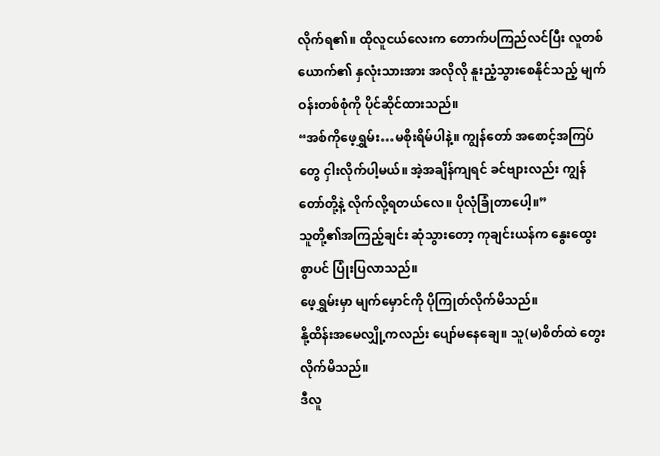လိုက်ရ၏။ ထိုလူငယ်လေးက တောက်ပကြည်လင်ပြီး လူတစ်ယောက်၏ နှလုံးသားအား အလိုလို နူးညံ့သွားစေနိုင်သည့် မျက်ဝန်းတစ်စုံကို ပိုင်ဆိုင်ထားသည်။
“အစ်ကိုဖေ့ရွှမ်း…မစိုးရိမ်ပါနဲ့။ ကျွန်တော် အစောင့်အကြပ်တွေ ငှါးလိုက်ပါ့မယ်။ အဲ့အချိန်ကျရင် ခင်ဗျားလည်း ကျွန်တော်တို့နဲ့ လိုက်လို့ရတယ်လေ။ ပိုလုံခြုံတာပေါ့။”
သူတို့၏အကြည့်ချင်း ဆုံသွားတော့ ကုချင်းယန်က နွေးထွေးစွာပင် ပြုံးပြလာသည်။
ဖေ့ရွှမ်းမှာ မျက်မှောင်ကို ပိုကြုတ်လိုက်မိသည်။
နို့ထိန်းအမေလျှို့ကလည်း ပျော်မနေချေ။ သူ(မ)စိတ်ထဲ တွေးလိုက်မိသည်။
ဒီလူ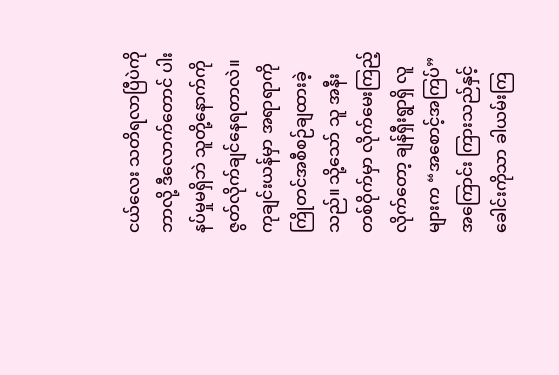ငယ်လေး သတိရလာပြီပဲကို ဘာလို့ ဒီလောက်တောင် ပါးနပ်မှုမရှိဘဲ သူတို့နောက်ကို ဇွတ်လိုက်ချင်နေရတာလဲ။
ကုချင်းယန်မှာ အရာရာကို ကြိုတင်အစီစဉ်ချထားခဲ့သည်။ သို့သော် သူ အနီးတစ်ဝိုက်မှာ လိုက်မေးကြည့်လိုက်တော့ ချန်ရှီးရွာရှိ လူများက “အစောင့်အကြပ်” အကြောင်း ကြားသည်နှင့် ခေါင်းကိုသာ ခါယမ်းကြ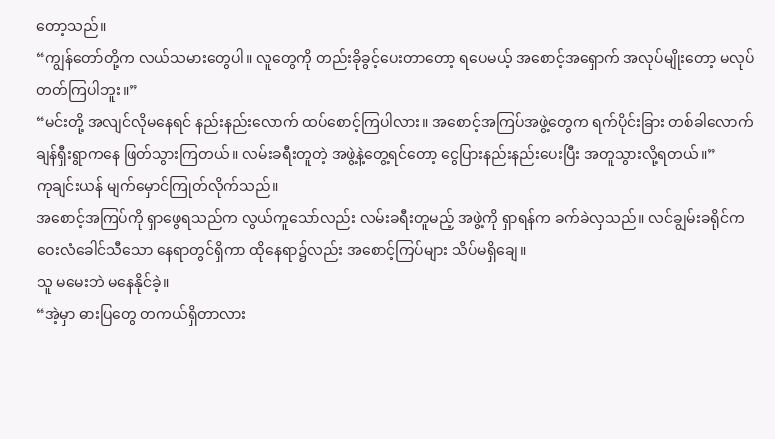တော့သည်။
“ကျွန်တော်တို့က လယ်သမားတွေပါ။ လူတွေကို တည်းခိုခွင့်ပေးတာတော့ ရပေမယ့် အစောင့်အရှောက် အလုပ်မျိုးတော့ မလုပ်တတ်ကြပါဘူး။”
“မင်းတို့ အလျင်လိုမနေရင် နည်းနည်းလောက် ထပ်စောင့်ကြပါလား။ အစောင့်အကြပ်အဖွဲ့တွေက ရက်ပိုင်းခြား တစ်ခါလောက် ချန်ရှီးရွာကနေ ဖြတ်သွားကြတယ်။ လမ်းခရီးတူတဲ့ အဖွဲ့နဲ့တွေ့ရင်တော့ ငွေပြားနည်းနည်းပေးပြီး အတူသွားလို့ရတယ်။”
ကုချင်းယန် မျက်မှောင်ကြုတ်လိုက်သည်။
အစောင့်အကြပ်ကို ရှာဖွေရသည်က လွယ်ကူသော်လည်း လမ်းခရီးတူမည့် အဖွဲ့ကို ရှာရန်က ခက်ခဲလှသည်။ လင်ချွမ်းခရိုင်က ဝေးလံခေါင်သီသော နေရာတွင်ရှိကာ ထိုနေရာ၌လည်း အစောင့်ကြပ်များ သိပ်မရှိချေ။
သူ မမေးဘဲ မနေနိုင်ခဲ့။
“အဲ့မှာ ဓားပြတွေ တကယ်ရှိတာလား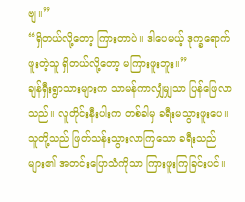ဗျ။”
“ရှိတယ်လို့တော့ ကြားတာပဲ။ ဒါပေမယ့် ဒုက္ခရောက်ဖူးတဲ့သူ ရှိတယ်လို့တော့ မကြားဖူးဘူး။”
ချန်ရှီးရွာသားများက သာမန်ကာလျှံမျှသာ ပြန်ဖြေလာသည်။ လူတိုင်းနီးပါးက တစ်ခါမှ ခရီးမသွားဖူးပေ။ သူတို့သည် ဖြတ်သန်းသွားလာကြသော ခရီးသည်များ၏ အတင်းပြောသံကိုသာ ကြားဖူးကြခြင်းပင်။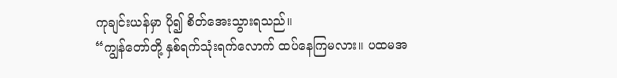ကုချင်းယန်မှာ ပို၍ စိတ်အေးသွားရသည်။
“ကျွန်တော်တို့ နှစ်ရက်သုံးရက်လောက် ထပ်နေကြမလား။ ပထမအ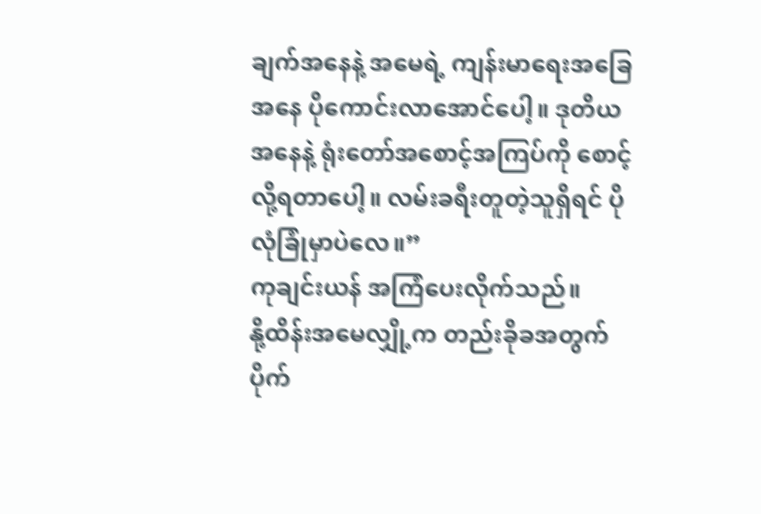ချက်အနေနဲ့ အမေရဲ့ ကျန်းမာရေးအခြေအနေ ပိုကောင်းလာအောင်ပေါ့။ ဒုတိယအနေနဲ့ ရုံးတော်အစောင့်အကြပ်ကို စောင့်လို့ရတာပေါ့။ လမ်းခရီးတူတဲ့သူရှိရင် ပိုလုံခြုံမှာပဲလေ။”
ကုချင်းယန် အကြံပေးလိုက်သည်။
နို့ထိန်းအမေလျှို့က တည်းခိုခအတွက် ပိုက်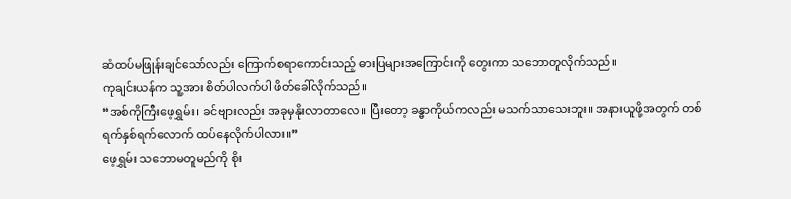ဆံထပ်မဖြုန်းချင်သော်လည်း ကြောက်စရာကောင်းသည့် ဓားပြများအကြောင်းကို တွေးကာ သဘောတူလိုက်သည်။
ကုချင်းယန်က သူ့အား စိတ်ပါလက်ပါ ဖိတ်ခေါ်လိုက်သည်။
“အစ်ကိုကြီးဖေ့ရွှမ်း၊ ခင်ဗျားလည်း အခုမှနိုးလာတာလေ။ ပြီးတော့ ခန္ဓာကိုယ်ကလည်း မသက်သာသေးဘူး။ အနားယူဖို့အတွက် တစ်ရက်နှစ်ရက်လောက် ထပ်နေလိုက်ပါလား။”
ဖေ့ရွှမ်း သဘောမတူမည်ကို စိုး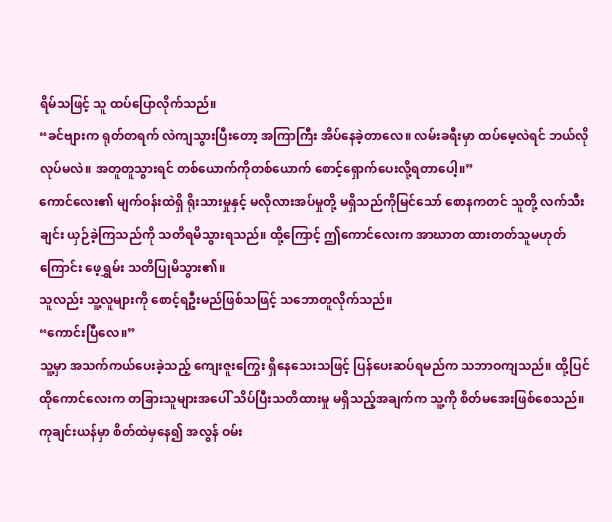ရိမ်သဖြင့် သူ ထပ်ပြောလိုက်သည်။
“ခင်ဗျားက ရုတ်တရက် လဲကျသွားပြီးတော့ အကြာကြီး အိပ်နေခဲ့တာလေ။ လမ်းခရီးမှာ ထပ်မေ့လဲရင် ဘယ်လိုလုပ်မလဲ။ အတူတူသွားရင် တစ်ယောက်ကိုတစ်ယောက် စောင့်ရှောက်ပေးလို့ရတာပေါ့။”
ကောင်လေး၏ မျက်ဝန်းထဲရှိ ရိုးသားမှုနှင့် မလိုလားအပ်မှုတို့ မရှိသည်ကိုမြင်သော် စောနကတင် သူတို့ လက်သီးချင်း ယှဉ်ခဲ့ကြသည်ကို သတိရမိသွားရသည်။ ထို့ကြောင့် ဤကောင်လေးက အာဃာတ ထားတတ်သူမဟုတ်ကြောင်း ဖေ့ရွှမ်း သတိပြုမိသွား၏။
သူလည်း သူ့လူများကို စောင့်ရဦးမည်ဖြစ်သဖြင့် သဘောတူလိုက်သည်။
“ကောင်းပြီလေ။”
သူ့မှာ အသက်ကယ်ပေးခဲ့သည့် ကျေးဇူးကြွေး ရှိနေသေးသဖြင့် ပြန်ပေးဆပ်ရမည်က သဘာဝကျသည်။ ထို့ပြင် ထိုကောင်လေးက တခြားသူများအပေါ် သိပ်ပြီးသတိထားမှု မရှိသည့်အချက်က သူ့ကို စိတ်မအေးဖြစ်စေသည်။
ကုချင်းယန်မှာ စိတ်ထဲမှနေ၍ အလွန် ဝမ်း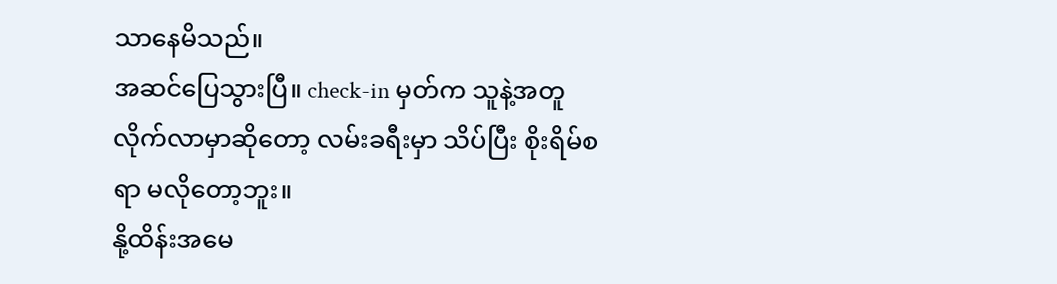သာနေမိသည်။
အဆင်ပြေသွားပြီ။ check-in မှတ်က သူနဲ့အတူ လိုက်လာမှာဆိုတော့ လမ်းခရီးမှာ သိပ်ပြီး စိုးရိမ်စရာ မလိုတော့ဘူး။
နို့ထိန်းအမေ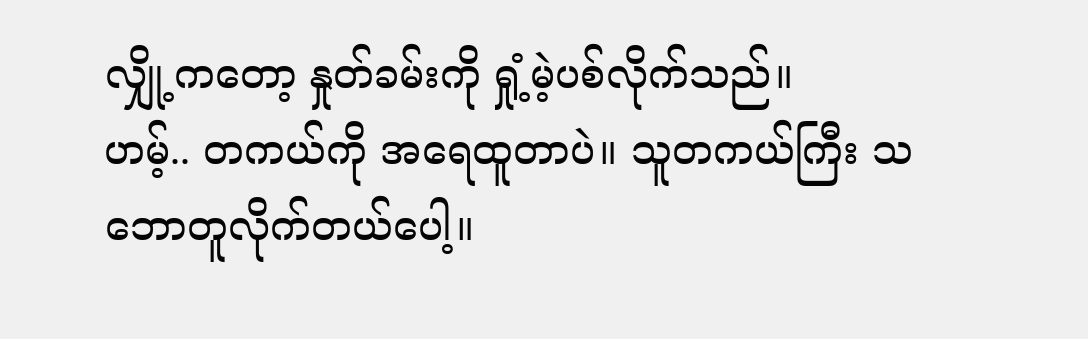လျှို့ကတော့ နှုတ်ခမ်းကို ရှုံ့မဲ့ပစ်လိုက်သည်။
ဟမ့်.. တကယ်ကို အရေထူတာပဲ။ သူတကယ်ကြီး သဘောတူလိုက်တယ်ပေါ့။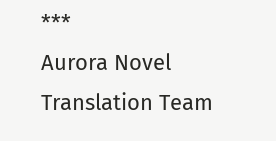***
Aurora Novel Translation Team